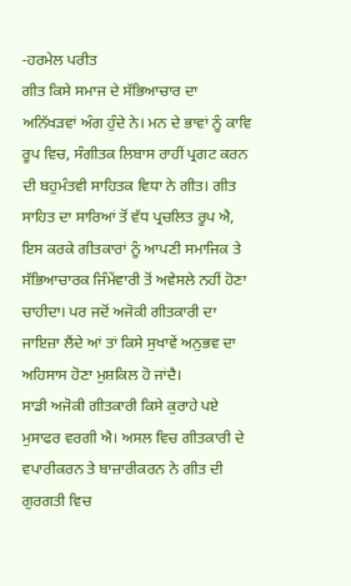-ਹਰਮੇਲ ਪਰੀਤ
ਗੀਤ ਕਿਸੇ ਸਮਾਜ ਦੇ ਸੱਭਿਆਚਾਰ ਦਾ ਅਨਿੱਖੜਵਾਂ ਅੰਗ ਹੁੰਦੇ ਨੇ। ਮਨ ਦੇ ਭਾਵਾਂ ਨੂੰ ਕਾਵਿ ਰੂਪ ਵਿਚ, ਸੰਗੀਤਕ ਲਿਬਾਸ ਰਾਹੀਂ ਪ੍ਰਗਟ ਕਰਨ ਦੀ ਬਹੁਮੰਤਵੀ ਸਾਹਿਤਕ ਵਿਧਾ ਨੇ ਗੀਤ। ਗੀਤ ਸਾਹਿਤ ਦਾ ਸਾਰਿਆਂ ਤੋਂ ਵੱਧ ਪ੍ਰਚਲਿਤ ਰੂਪ ਐ, ਇਸ ਕਰਕੇ ਗੀਤਕਾਰਾਂ ਨੂੰ ਆਪਣੀ ਸਮਾਜਿਕ ਤੇ ਸੱਭਿਆਚਾਰਕ ਜਿੰਮੇਂਵਾਰੀ ਤੋਂ ਅਵੇਸਲੇ ਨਹੀਂ ਹੋਣਾ ਚਾਹੀਦਾ। ਪਰ ਜਦੋਂ ਅਜੋਕੀ ਗੀਤਕਾਰੀ ਦਾ ਜਾਇਜ਼ਾ ਲੈਂਦੇ ਆਂ ਤਾਂ ਕਿਸੇ ਸੁਖਾਵੇਂ ਅਨੁਭਵ ਦਾ ਅਹਿਸਾਸ ਹੋਣਾ ਮੁਸ਼ਕਿਲ ਹੋ ਜਾਂਦੈ।
ਸਾਡੀ ਅਜੋਕੀ ਗੀਤਕਾਰੀ ਕਿਸੇ ਕੁਰਾਹੇ ਪਏ ਮੁਸਾਫਰ ਵਰਗੀ ਐ। ਅਸਲ ਵਿਚ ਗੀਤਕਾਰੀ ਦੇ ਵਪਾਰੀਕਰਨ ਤੇ ਬਾਜ਼ਾਰੀਕਰਨ ਨੇ ਗੀਤ ਦੀ ਗੁਰਗਤੀ ਵਿਚ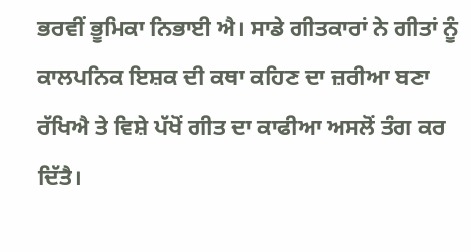ਭਰਵੀਂ ਭੂਮਿਕਾ ਨਿਭਾਈ ਐ। ਸਾਡੇ ਗੀਤਕਾਰਾਂ ਨੇ ਗੀਤਾਂ ਨੂੰ ਕਾਲਪਨਿਕ ਇਸ਼ਕ ਦੀ ਕਥਾ ਕਹਿਣ ਦਾ ਜ਼ਰੀਆ ਬਣਾ ਰੱਖਿਐ ਤੇ ਵਿਸ਼ੇ ਪੱਖੋਂ ਗੀਤ ਦਾ ਕਾਫੀਆ ਅਸਲੋਂ ਤੰਗ ਕਰ ਦਿੱਤੈ।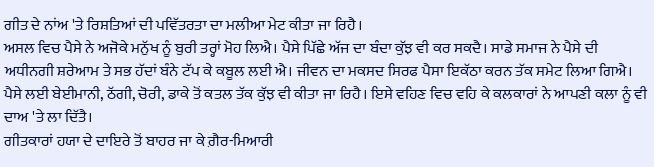ਗੀਤ ਦੇ ਨਾਂਅ 'ਤੇ ਰਿਸ਼ਤਿਆਂ ਦੀ ਪਵਿੱਤਰਤਾ ਦਾ ਮਲੀਆ ਮੇਟ ਕੀਤਾ ਜਾ ਰਿਹੈ।
ਅਸਲ ਵਿਚ ਪੈਸੇ ਨੇ ਅਜੋਕੇ ਮਨੁੱਖ ਨੂੰ ਬੁਰੀ ਤਰ੍ਹਾਂ ਮੋਹ ਲਿਐ। ਪੈਸੇ ਪਿੱਛੇ ਅੱਜ ਦਾ ਬੰਦਾ ਕੁੱਝ ਵੀ ਕਰ ਸਕਦੈ। ਸਾਡੇ ਸਮਾਜ ਨੇ ਪੈਸੇ ਦੀ ਅਧੀਨਗੀ ਸ਼ਰੇਆਮ ਤੇ ਸਭ ਹੱਦਾਂ ਬੰਨੇ ਟੱਪ ਕੇ ਕਬੂਲ ਲਈ ਐ। ਜੀਵਨ ਦਾ ਮਕਸਦ ਸਿਰਫ ਪੈਸਾ ਇਕੱਠਾ ਕਰਨ ਤੱਕ ਸਮੇਟ ਲਿਆ ਗਿਐ। ਪੈਸੇ ਲਈ ਬੇਈਮਾਨੀ, ਠੱਗੀ, ਚੋਰੀ, ਡਾਕੇ ਤੋਂ ਕਤਲ ਤੱਕ ਕੁੱਝ ਵੀ ਕੀਤਾ ਜਾ ਰਿਹੈ। ਇਸੇ ਵਹਿਣ ਵਿਚ ਵਹਿ ਕੇ ਕਲਕਾਰਾਂ ਨੇ ਆਪਣੀ ਕਲਾ ਨੂੰ ਵੀ ਦਾਅ 'ਤੇ ਲਾ ਦਿੱਤੈ।
ਗੀਤਕਾਰਾਂ ਹਯਾ ਦੇ ਦਾਇਰੇ ਤੋਂ ਬਾਹਰ ਜਾ ਕੇ ਗ਼ੈਰ-ਮਿਆਰੀ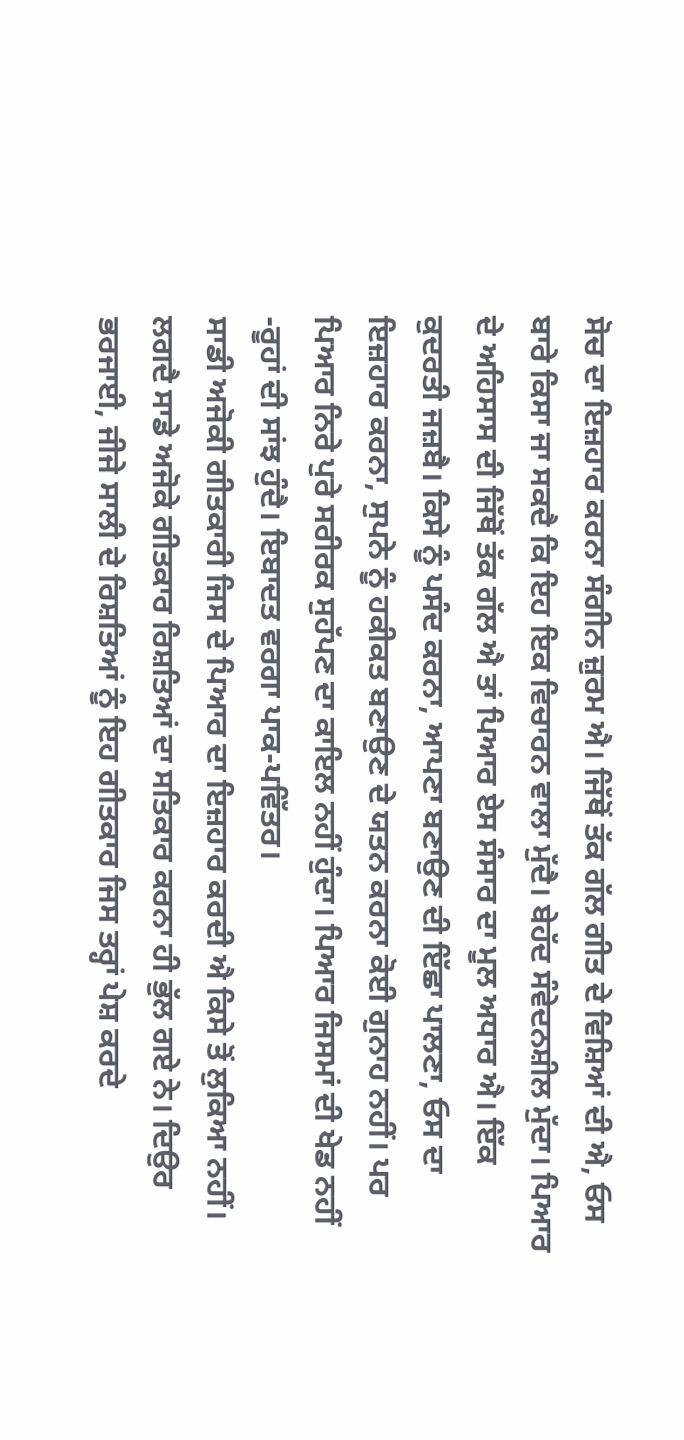ਸੋਚ ਦਾ ਇਜ਼ਹਾਰ ਕਰਨਾ ਸੰਗੀਨ ਜ਼ੁਰਮ ਐ। ਜਿੱਥੋਂ ਤੱਕ ਗੱਲ ਗੀਤ ਦੇ ਵਿਸ਼ਿਆਂ ਦੀ ਐ, ਓਸ ਬਾਰੇ ਕਿਸਾ ਜਾ ਸਕਦੈ ਕਿ ਇਹ ਇਕ ਵਿਚਾਰਨ ਵਾਲਾ ਮੁੱਦੈ। ਬੇਹੱਦ ਸੰਵੇਦਨਸ਼ੀਲ ਮੁੱਦਾ। ਪਿਆਰ ਦੇ ਅਹਿਸਾਸ ਦੀ ਜਿੱਥੋਂ ਤੱਕ ਗੱਲ ਐ ਤਾਂ ਪਿਆਰ ਏਸ ਸੰਸਾਰ ਦਾ ਮੂਲ ਅਧਾਰ ਐ। ਇੱਕ ਕੁਦਰਤੀ ਜਜ਼ਬੈ। ਕਿਸੇ ਨੂੰ ਪਸੰਦ ਕਰਨਾ, ਆਪਣਾ ਬਣਾਉਣ ਦੀ ਇੱਛਾ ਪਾਲਣਾ, ਓਸ ਦਾ ਇਜ਼ਹਾਰ ਕਰਨਾ, ਸੁਪਨੇ ਨੂੰ ਹਕੀਕਤ ਬਣਾਉਣ ਦੇ ਯਤਨ ਕਰਨਾ ਕੋਈ ਗੁਨਾਹ ਨਹੀਂ। ਪਰ ਪਿਆਰ ਨਿਰੇ ਪੁਰੇ ਸਰੀਰਕ ਸੁਹੱਪਣ ਦਾ ਕਾਇਲ ਨਹੀਂ ਹੁੰਦਾ। ਪਿਆਰ ਜਿਸਮਾਂ ਦੀ ਖੇਡ ਨਹੀਂ -ਰੂਹਾਂ ਦੀ ਸਾਂਝ ਹੁੰਦੈ। ਇਬਾਦਤ ਵਰਗਾ ਪਾਕ-ਪਵਿੱਤਰ।
ਸਾਡੀ ਅਜੋਕੀ ਗੀਤਕਾਰੀ ਜਿਸ ਦੇ ਪਿਆਰ ਦਾ ਇਜ਼ਹਾਰ ਕਰਦੀ ਐ ਕਿਸੇ ਤੋਂ ਲੁਕਿਆ ਨਹੀਂ। ਲਗਦੈ ਸਾਡੇ ਅਜੋਕੇ ਗੀਤਕਾਰ ਰਿਸ਼ਤਿਆਂ ਦਾ ਸਤਿਕਾਰ ਕਰਨਾ ਹੀ ਭੁੱਲ ਗਏ ਨੇ। ਦਿਉਰ ਭਰਜਾਈ, ਜੀਜੇ ਸਾਲੀ ਦੇ ਰਿਸ਼ਤਿਆਂ ਨੂੰ ਇਹ ਗੀਤਕਾਰ ਜਿਸ ਤਰ੍ਹਾਂ ਪੇਸ਼ ਕਰਦੇ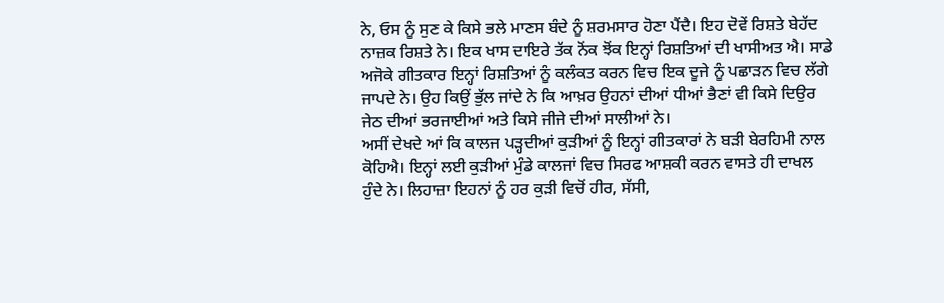ਨੇ, ਓਸ ਨੂੰ ਸੁਣ ਕੇ ਕਿਸੇ ਭਲੇ ਮਾਣਸ ਬੰਦੇ ਨੂੰ ਸ਼ਰਮਸਾਰ ਹੋਣਾ ਪੈਂਦੈ। ਇਹ ਦੋਵੇਂ ਰਿਸ਼ਤੇ ਬੇਹੱਦ ਨਾਜ਼ਕ ਰਿਸ਼ਤੇ ਨੇ। ਇਕ ਖਾਸ ਦਾਇਰੇ ਤੱਕ ਨੋਂਕ ਝੋਂਕ ਇਨ੍ਹਾਂ ਰਿਸ਼ਤਿਆਂ ਦੀ ਖਾਸੀਅਤ ਐ। ਸਾਡੇ ਅਜੋਕੇ ਗੀਤਕਾਰ ਇਨ੍ਹਾਂ ਰਿਸ਼ਤਿਆਂ ਨੂੰ ਕਲੰਕਤ ਕਰਨ ਵਿਚ ਇਕ ਦੂਜੇ ਨੂੰ ਪਛਾੜਨ ਵਿਚ ਲੱਗੇ ਜਾਪਦੇ ਨੇ। ਉਹ ਕਿਉਂ ਭੁੱਲ ਜਾਂਦੇ ਨੇ ਕਿ ਆਖ਼ਰ ਉਹਨਾਂ ਦੀਆਂ ਧੀਆਂ ਭੈਣਾਂ ਵੀ ਕਿਸੇ ਦਿਉਰ ਜੇਠ ਦੀਆਂ ਭਰਜਾਈਆਂ ਅਤੇ ਕਿਸੇ ਜੀਜੇ ਦੀਆਂ ਸਾਲੀਆਂ ਨੇ।
ਅਸੀਂ ਦੇਖਦੇ ਆਂ ਕਿ ਕਾਲਜ ਪੜ੍ਹਦੀਆਂ ਕੁੜੀਆਂ ਨੂੰ ਇਨ੍ਹਾਂ ਗੀਤਕਾਰਾਂ ਨੇ ਬੜੀ ਬੇਰਹਿਮੀ ਨਾਲ ਕੋਹਿਐ। ਇਨ੍ਹਾਂ ਲਈ ਕੁੜੀਆਂ ਮੁੰਡੇ ਕਾਲਜਾਂ ਵਿਚ ਸਿਰਫ ਆਸ਼ਕੀ ਕਰਨ ਵਾਸਤੇ ਹੀ ਦਾਖਲ ਹੁੰਦੇ ਨੇ। ਲਿਹਾਜ਼ਾ ਇਹਨਾਂ ਨੂੰ ਹਰ ਕੁੜੀ ਵਿਚੋਂ ਹੀਰ, ਸੱਸੀ,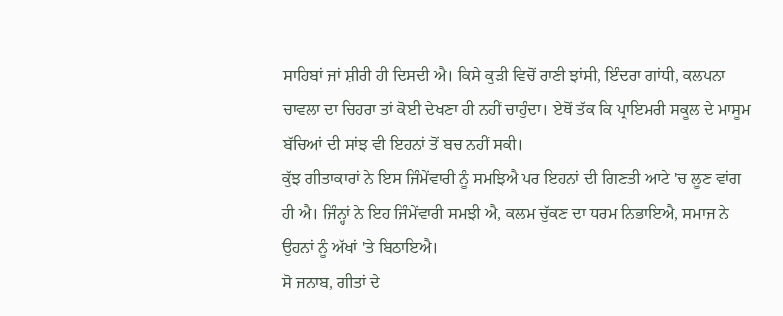ਸਾਹਿਬਾਂ ਜਾਂ ਸ਼ੀਰੀ ਹੀ ਦਿਸਦੀ ਐ। ਕਿਸੇ ਕੁੜੀ ਵਿਚੋਂ ਰਾਣੀ ਝਾਂਸੀ, ਇੰਦਰਾ ਗਾਂਧੀ, ਕਲਪਨਾ ਚਾਵਲਾ ਦਾ ਚਿਹਰਾ ਤਾਂ ਕੋਈ ਦੇਖਣਾ ਹੀ ਨਹੀਂ ਚਾਹੁੰਦਾ। ਏਥੋਂ ਤੱਕ ਕਿ ਪ੍ਰਾਇਮਰੀ ਸਕੂਲ ਦੇ ਮਾਸੂਮ ਬੱਚਿਆਂ ਦੀ ਸਾਂਝ ਵੀ ਇਹਨਾਂ ਤੋਂ ਬਚ ਨਹੀਂ ਸਕੀ।
ਕੁੱਝ ਗੀਤਾਕਾਰਾਂ ਨੇ ਇਸ ਜਿੰਮੇਂਵਾਰੀ ਨੂੰ ਸਮਝਿਐ ਪਰ ਇਹਨਾਂ ਦੀ ਗਿਣਤੀ ਆਟੇ 'ਚ ਲੂਣ ਵਾਂਗ ਹੀ ਐ। ਜਿੰਨ੍ਹਾਂ ਨੇ ਇਹ ਜਿੰਮੇਂਵਾਰੀ ਸਮਝੀ ਐ, ਕਲਮ ਚੁੱਕਣ ਦਾ ਧਰਮ ਨਿਭਾਇਐ, ਸਮਾਜ ਨੇ ਉਹਨਾਂ ਨੂੰ ਅੱਖਾਂ 'ਤੇ ਬਿਠਾਇਐ।
ਸੋ ਜਨਾਬ, ਗੀਤਾਂ ਦੇ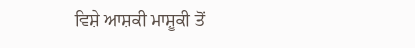ਵਿਸ਼ੇ ਆਸ਼ਕੀ ਮਾਸ਼ੂਕੀ ਤੋਂ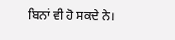ਬਿਨਾਂ ਵੀ ਹੋ ਸਕਦੇ ਨੇ।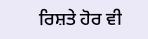ਰਿਸ਼ਤੇ ਹੋਰ ਵੀ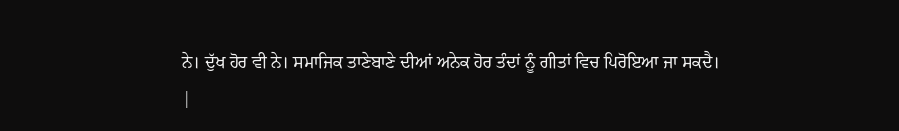ਨੇ। ਦੁੱਖ ਹੋਰ ਵੀ ਨੇ। ਸਮਾਜਿਕ ਤਾਣੇਬਾਣੇ ਦੀਆਂ ਅਨੇਕ ਹੋਰ ਤੰਦਾਂ ਨੂੰ ਗੀਤਾਂ ਵਿਚ ਪਿਰੋਇਆ ਜਾ ਸਕਦੈ।
|